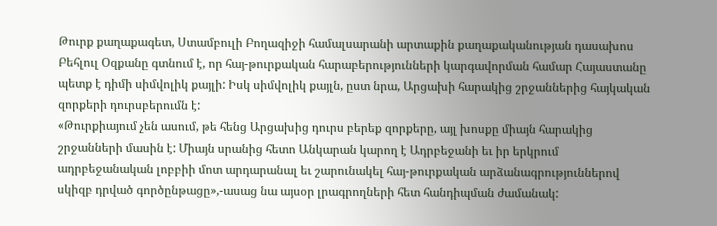Թուրք քաղաքագետ, Ստամբուլի Բողազիջի համալսարանի արտաքին քաղաքականության դասախոս Բեհլուլ Օզքանը գտնում է, որ հայ-թուրքական հարաբերությունների կարգավորման համար Հայաստանը պետք է դիմի սիմվոլիկ քայլի: Իսկ սիմվոլիկ քայլն, ըստ նրա, Արցախի հարակից շրջաններից հայկական զորքերի դուրսբերումն է:
«Թուրքիայում չեն ասում, թե հենց Արցախից դուրս բերեք զորքերը, այլ խոսքը միայն հարակից շրջանների մասին է: Միայն սրանից հետո Անկարան կարող է Ադրբեջանի եւ իր երկրում ադրբեջանական լոբբիի մոտ արդարանալ եւ շարունակել հայ-թուրքական արձանագրություններով սկիզբ դրված գործընթացը»,-ասաց նա այսօր լրագրողների հետ հանդիպման ժամանակ: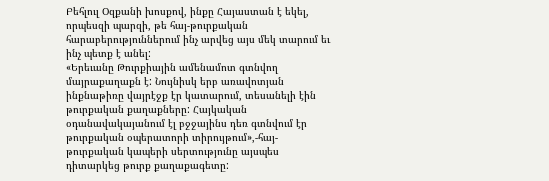Բեհլուլ Օզքանի խոսքով, ինքը Հայաստան է եկել, որպեսզի պարզի, թե հայ-թուրքական հարաբերություններում ինչ արվեց այս մեկ տարում եւ ինչ պետք է անել:
«Երեւանը Թուրքիային ամենամոտ գտնվող մայրաքաղաքն է: Նույնիսկ երբ առավոտյան ինքնաթիռը վայրէջք էր կատարում, տեսանելի էին թուրքական քաղաքները: Հայկական օդանավակայանում էլ բջջայինս դեռ գտնվում էր թուրքական օպերատորի տիրույթում»,-հայ-թուրքական կապերի սերտությունը այսպես դիտարկեց թուրք քաղաքագետը: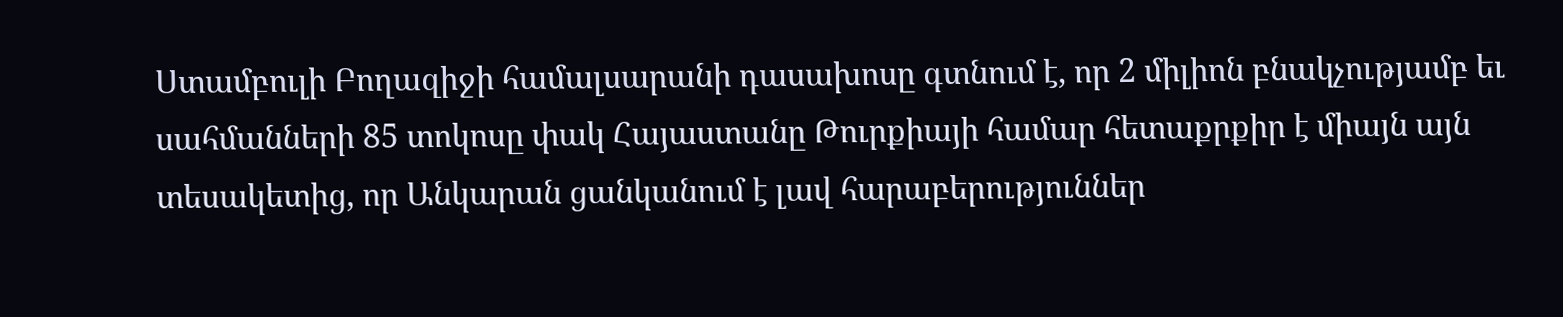Ստամբուլի Բողազիջի համալսարանի դասախոսը գտնում է, որ 2 միլիոն բնակչությամբ եւ սահմանների 85 տոկոսը փակ Հայաստանը Թուրքիայի համար հետաքրքիր է միայն այն տեսակետից, որ Անկարան ցանկանում է լավ հարաբերություններ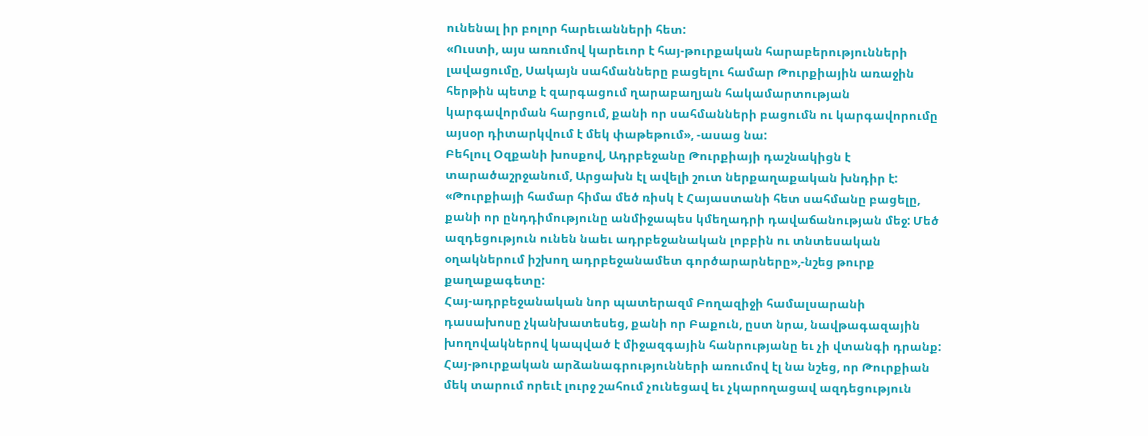ունենալ իր բոլոր հարեւանների հետ:
«Ուստի, այս առումով կարեւոր է հայ-թուրքական հարաբերությունների լավացումը, Սակայն սահմանները բացելու համար Թուրքիային առաջին հերթին պետք է զարգացում ղարաբաղյան հակամարտության կարգավորման հարցում, քանի որ սահմանների բացումն ու կարգավորումը այսօր դիտարկվում է մեկ փաթեթում», -ասաց նա:
Բեհլուլ Օզքանի խոսքով, Ադրբեջանը Թուրքիայի դաշնակիցն է տարածաշրջանում, Արցախն էլ ավելի շուտ ներքաղաքական խնդիր է:
«Թուրքիայի համար հիմա մեծ ռիսկ է Հայաստանի հետ սահմանը բացելը, քանի որ ընդդիմությունը անմիջապես կմեղադրի դավաճանության մեջ: Մեծ ազդեցություն ունեն նաեւ ադրբեջանական լոբբին ու տնտեսական օղակներում իշխող ադրբեջանամետ գործարարները»,-նշեց թուրք քաղաքագետը:
Հայ-ադրբեջանական նոր պատերազմ Բողազիջի համալսարանի դասախոսը չկանխատեսեց, քանի որ Բաքուն, ըստ նրա, նավթագազային խողովակներով կապված է միջազգային հանրությանը եւ չի վտանգի դրանք:
Հայ-թուրքական արձանագրությունների առումով էլ նա նշեց, որ Թուրքիան մեկ տարում որեւէ լուրջ շահում չունեցավ եւ չկարողացավ ազդեցություն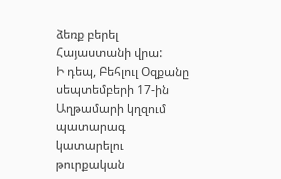ձեռք բերել Հայաստանի վրա:
Ի դեպ, Բեհլուլ Օզքանը սեպտեմբերի 17-ին Աղթամարի կղզում պատարագ կատարելու թուրքական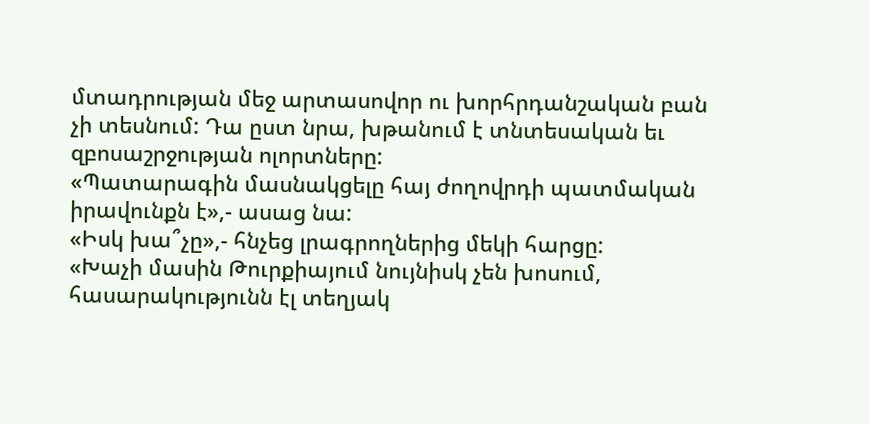մտադրության մեջ արտասովոր ու խորհրդանշական բան չի տեսնում: Դա ըստ նրա, խթանում է տնտեսական եւ զբոսաշրջության ոլորտները:
«Պատարագին մասնակցելը հայ ժողովրդի պատմական իրավունքն է»,- ասաց նա:
«Իսկ խա՞չը»,- հնչեց լրագրողներից մեկի հարցը:
«Խաչի մասին Թուրքիայում նույնիսկ չեն խոսում, հասարակությունն էլ տեղյակ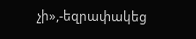չի»,-եզրափակեց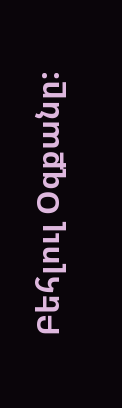Բեհլուլ Օզքանը: